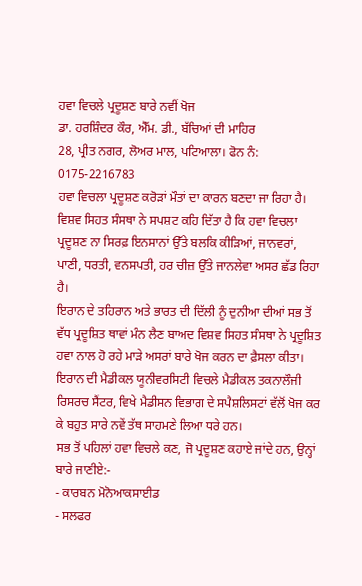ਹਵਾ ਵਿਚਲੇ ਪ੍ਰਦੂਸ਼ਣ ਬਾਰੇ ਨਵੀਂ ਖੋਜ
ਡਾ. ਹਰਸ਼ਿੰਦਰ ਕੌਰ, ਐੱਮ. ਡੀ., ਬੱਚਿਆਂ ਦੀ ਮਾਹਿਰ
28, ਪ੍ਰੀਤ ਨਗਰ, ਲੋਅਰ ਮਾਲ, ਪਟਿਆਲਾ। ਫੋਨ ਨੰ: 0175-2216783
ਹਵਾ ਵਿਚਲਾ ਪ੍ਰਦੂਸ਼ਣ ਕਰੋੜਾਂ ਮੌਤਾਂ ਦਾ ਕਾਰਨ ਬਣਦਾ ਜਾ ਰਿਹਾ ਹੈ। ਵਿਸ਼ਵ ਸਿਹਤ ਸੰਸਥਾ ਨੇ ਸਪਸ਼ਟ ਕਹਿ ਦਿੱਤਾ ਹੈ ਕਿ ਹਵਾ ਵਿਚਲਾ ਪ੍ਰਦੂਸ਼ਣ ਨਾ ਸਿਰਫ਼ ਇਨਸਾਨਾਂ ਉੱਤੇ ਬਲਕਿ ਕੀੜਿਆਂ, ਜਾਨਵਰਾਂ, ਪਾਣੀ, ਧਰਤੀ, ਵਨਸਪਤੀ, ਹਰ ਚੀਜ਼ ਉੱਤੇ ਜਾਨਲੇਵਾ ਅਸਰ ਛੱਡ ਰਿਹਾ ਹੈ।
ਇਰਾਨ ਦੇ ਤਹਿਰਾਨ ਅਤੇ ਭਾਰਤ ਦੀ ਦਿੱਲੀ ਨੂੰ ਦੁਨੀਆ ਦੀਆਂ ਸਭ ਤੋਂ ਵੱਧ ਪ੍ਰਦੂਸ਼ਿਤ ਥਾਵਾਂ ਮੰਨ ਲੈਣ ਬਾਅਦ ਵਿਸ਼ਵ ਸਿਹਤ ਸੰਸਥਾ ਨੇ ਪ੍ਰਦੂਸ਼ਿਤ ਹਵਾ ਨਾਲ ਹੋ ਰਹੇ ਮਾੜੇ ਅਸਰਾਂ ਬਾਰੇ ਖੋਜ ਕਰਨ ਦਾ ਫ਼ੈਸਲਾ ਕੀਤਾ।
ਇਰਾਨ ਦੀ ਮੈਡੀਕਲ ਯੂਨੀਵਰਸਿਟੀ ਵਿਚਲੇ ਮੈਡੀਕਲ ਤਕਨਾਲੌਜੀ ਰਿਸਰਚ ਸੈਂਟਰ, ਵਿਖੇ ਮੈਡੀਸਨ ਵਿਭਾਗ ਦੇ ਸਪੈਸ਼ਲਿਸਟਾਂ ਵੱਲੋਂ ਖੋਜ ਕਰ ਕੇ ਬਹੁਤ ਸਾਰੇ ਨਵੇਂ ਤੱਥ ਸਾਹਮਣੇ ਲਿਆ ਧਰੇ ਹਨ।
ਸਭ ਤੋਂ ਪਹਿਲਾਂ ਹਵਾ ਵਿਚਲੇ ਕਣ, ਜੋ ਪ੍ਰਦੂਸ਼ਣ ਕਹਾਏ ਜਾਂਦੇ ਹਨ, ਉਨ੍ਹਾਂ ਬਾਰੇ ਜਾਣੀਏ:-
- ਕਾਰਬਨ ਮੋਨੋਆਕਸਾਈਡ
- ਸਲਫਰ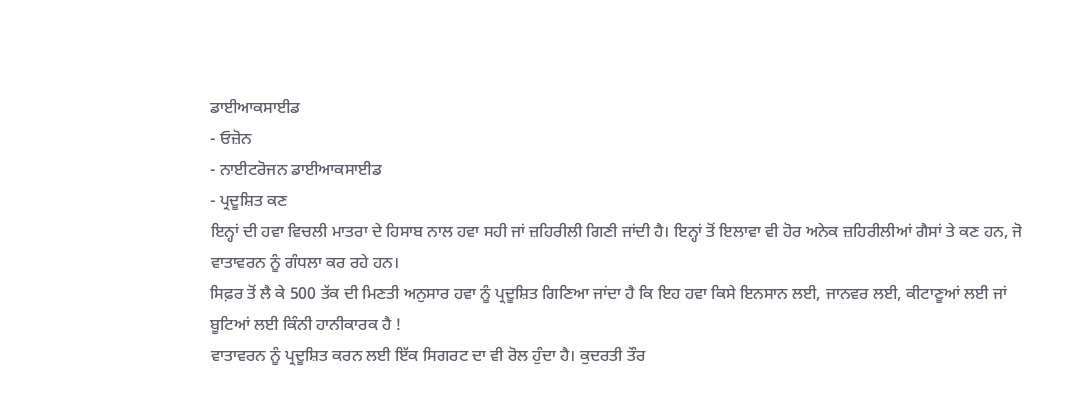ਡਾਈਆਕਸਾਈਡ
- ਓਜ਼ੋਨ
- ਨਾਈਟਰੋਜਨ ਡਾਈਆਕਸਾਈਡ
- ਪ੍ਰਦੂਸ਼ਿਤ ਕਣ
ਇਨ੍ਹਾਂ ਦੀ ਹਵਾ ਵਿਚਲੀ ਮਾਤਰਾ ਦੇ ਹਿਸਾਬ ਨਾਲ ਹਵਾ ਸਹੀ ਜਾਂ ਜ਼ਹਿਰੀਲੀ ਗਿਣੀ ਜਾਂਦੀ ਹੈ। ਇਨ੍ਹਾਂ ਤੋਂ ਇਲਾਵਾ ਵੀ ਹੋਰ ਅਨੇਕ ਜ਼ਹਿਰੀਲੀਆਂ ਗੈਸਾਂ ਤੇ ਕਣ ਹਨ, ਜੋ ਵਾਤਾਵਰਨ ਨੂੰ ਗੰਧਲਾ ਕਰ ਰਹੇ ਹਨ।
ਸਿਫ਼ਰ ਤੋਂ ਲੈ ਕੇ 500 ਤੱਕ ਦੀ ਮਿਣਤੀ ਅਨੁਸਾਰ ਹਵਾ ਨੂੰ ਪ੍ਰਦੂਸ਼ਿਤ ਗਿਣਿਆ ਜਾਂਦਾ ਹੈ ਕਿ ਇਹ ਹਵਾ ਕਿਸੇ ਇਨਸਾਨ ਲਈ, ਜਾਨਵਰ ਲਈ, ਕੀਟਾਣੂਆਂ ਲਈ ਜਾਂ ਬੂਟਿਆਂ ਲਈ ਕਿੰਨੀ ਹਾਨੀਕਾਰਕ ਹੈ !
ਵਾਤਾਵਰਨ ਨੂੰ ਪ੍ਰਦੂਸ਼ਿਤ ਕਰਨ ਲਈ ਇੱਕ ਸਿਗਰਟ ਦਾ ਵੀ ਰੋਲ ਹੁੰਦਾ ਹੈ। ਕੁਦਰਤੀ ਤੌਰ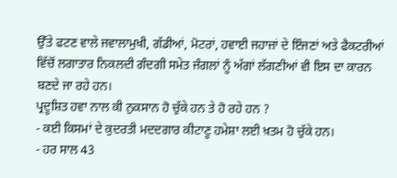ਉੱਤੇ ਫਟਣ ਵਾਲੇ ਜਵਾਲਾਮੁਖੀ, ਗੱਡੀਆਂ, ਮੋਟਰਾਂ, ਹਵਾਈ ਜਹਾਜ਼ਾਂ ਦੇ ਇੰਜਣਾਂ ਅਤੇ ਫੈਕਟਰੀਆਂ ਵਿੱਚੋਂ ਲਗਾਤਾਰ ਨਿਕਲਦੀ ਗੰਦਗੀ ਸਮੇਤ ਜੰਗਲਾਂ ਨੂੰ ਅੱਗਾਂ ਲੱਗਣੀਆਂ ਵੀ ਇਸ ਦਾ ਕਾਰਨ ਬਣਦੇ ਜਾ ਰਹੇ ਹਨ।
ਪ੍ਰਦੂਸ਼ਿਤ ਹਵਾ ਨਾਲ ਕੀ ਨੁਕਸਾਨ ਹੋ ਚੁੱਕੇ ਹਨ ਤੇ ਹੋ ਰਹੇ ਹਨ ?
- ਕਈ ਕਿਸਮਾਂ ਦੇ ਕੁਦਰਤੀ ਮਦਦਗਾਰ ਕੀਟਾਣੂ ਹਮੇਸ਼ਾ ਲਈ ਖ਼ਤਮ ਹੋ ਚੁੱਕੇ ਹਨ।
- ਹਰ ਸਾਲ 43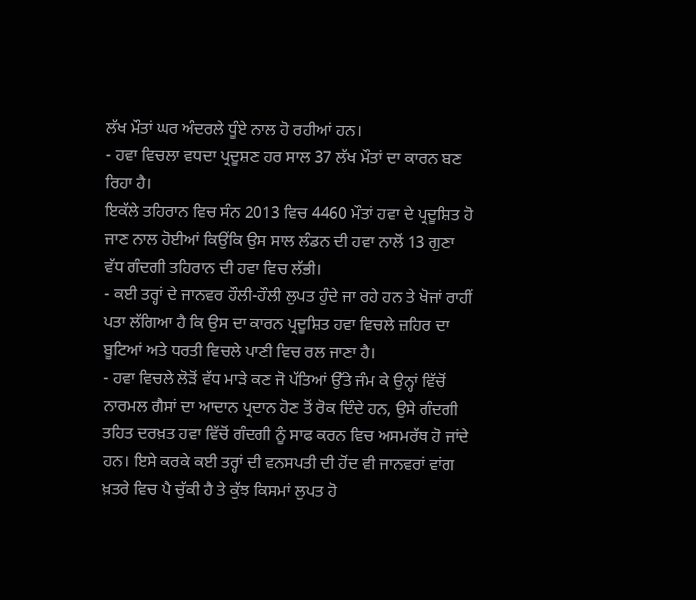ਲੱਖ ਮੌਤਾਂ ਘਰ ਅੰਦਰਲੇ ਧੂੰਏ ਨਾਲ ਹੋ ਰਹੀਆਂ ਹਨ।
- ਹਵਾ ਵਿਚਲਾ ਵਧਦਾ ਪ੍ਰਦੂਸ਼ਣ ਹਰ ਸਾਲ 37 ਲੱਖ ਮੌਤਾਂ ਦਾ ਕਾਰਨ ਬਣ ਰਿਹਾ ਹੈ।
ਇਕੱਲੇ ਤਹਿਰਾਨ ਵਿਚ ਸੰਨ 2013 ਵਿਚ 4460 ਮੌਤਾਂ ਹਵਾ ਦੇ ਪ੍ਰਦੂਸ਼ਿਤ ਹੋ ਜਾਣ ਨਾਲ ਹੋਈਆਂ ਕਿਉਂਕਿ ਉਸ ਸਾਲ ਲੰਡਨ ਦੀ ਹਵਾ ਨਾਲੋਂ 13 ਗੁਣਾ ਵੱਧ ਗੰਦਗੀ ਤਹਿਰਾਨ ਦੀ ਹਵਾ ਵਿਚ ਲੱਭੀ।
- ਕਈ ਤਰ੍ਹਾਂ ਦੇ ਜਾਨਵਰ ਹੌਲੀ-ਹੌਲੀ ਲੁਪਤ ਹੁੰਦੇ ਜਾ ਰਹੇ ਹਨ ਤੇ ਖੋਜਾਂ ਰਾਹੀਂ ਪਤਾ ਲੱਗਿਆ ਹੈ ਕਿ ਉਸ ਦਾ ਕਾਰਨ ਪ੍ਰਦੂਸ਼ਿਤ ਹਵਾ ਵਿਚਲੇ ਜ਼ਹਿਰ ਦਾ ਬੂਟਿਆਂ ਅਤੇ ਧਰਤੀ ਵਿਚਲੇ ਪਾਣੀ ਵਿਚ ਰਲ ਜਾਣਾ ਹੈ।
- ਹਵਾ ਵਿਚਲੇ ਲੋੜੋਂ ਵੱਧ ਮਾੜੇ ਕਣ ਜੋ ਪੱਤਿਆਂ ਉੱਤੇ ਜੰਮ ਕੇ ਉਨ੍ਹਾਂ ਵਿੱਚੋਂ ਨਾਰਮਲ ਗੈਸਾਂ ਦਾ ਆਦਾਨ ਪ੍ਰਦਾਨ ਹੋਣ ਤੋਂ ਰੋਕ ਦਿੰਦੇ ਹਨ, ਉਸੇ ਗੰਦਗੀ ਤਹਿਤ ਦਰਖ਼ਤ ਹਵਾ ਵਿੱਚੋਂ ਗੰਦਗੀ ਨੂੰ ਸਾਫ ਕਰਨ ਵਿਚ ਅਸਮਰੱਥ ਹੋ ਜਾਂਦੇ ਹਨ। ਇਸੇ ਕਰਕੇ ਕਈ ਤਰ੍ਹਾਂ ਦੀ ਵਨਸਪਤੀ ਦੀ ਹੋਂਦ ਵੀ ਜਾਨਵਰਾਂ ਵਾਂਗ ਖ਼ਤਰੇ ਵਿਚ ਪੈ ਚੁੱਕੀ ਹੈ ਤੇ ਕੁੱਝ ਕਿਸਮਾਂ ਲੁਪਤ ਹੋ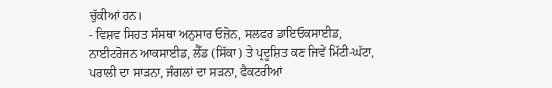ਚੁੱਕੀਆਂ ਹਨ।
- ਵਿਸ਼ਵ ਸਿਹਤ ਸੰਸਥਾ ਅਨੁਸਾਰ ਓਜ਼ੋਨ, ਸਲਫਰ ਡਾਇਓਕਸਾਈਡ, ਨਾਈਟਰੋਜਨ ਆਕਸਾਈਡ, ਲੈੱਡ (ਸਿੱਕਾ) ਤੇ ਪ੍ਰਦੂਸ਼ਿਤ ਕਣ ਜਿਵੇਂ ਮਿੱਟੀ-ਘੱਟਾ, ਪਰਾਲੀ ਦਾ ਸਾੜਨਾ, ਜੰਗਲਾਂ ਦਾ ਸੜਨਾ, ਫੈਕਟਰੀਆਂ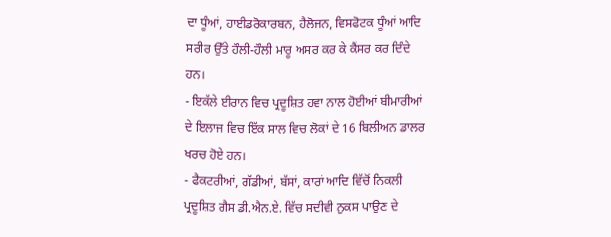ਦਾ ਧੂੰਆਂ, ਹਾਈਡਰੋਕਾਰਬਨ, ਹੈਲੋਜਨ, ਵਿਸਫੋਟਕ ਧੂੰਆਂ ਆਦਿ ਸਰੀਰ ਉੱਤੇ ਹੌਲੀ-ਹੌਲੀ ਮਾਰੂ ਅਸਰ ਕਰ ਕੇ ਕੈਂਸਰ ਕਰ ਦਿੰਦੇ ਹਨ।
- ਇਕੱਲੇ ਈਰਾਨ ਵਿਚ ਪ੍ਰਦੂਸ਼ਿਤ ਹਵਾ ਨਾਲ ਹੋਈਆਂ ਬੀਮਾਰੀਆਂ ਦੇ ਇਲਾਜ ਵਿਚ ਇੱਕ ਸਾਲ ਵਿਚ ਲੋਕਾਂ ਦੇ 16 ਬਿਲੀਅਨ ਡਾਲਰ ਖਰਚ ਹੋਏ ਹਨ।
- ਫੈਕਟਰੀਆਂ, ਗੱਡੀਆਂ, ਬੱਸਾਂ, ਕਾਰਾਂ ਆਦਿ ਵਿੱਚੋਂ ਨਿਕਲੀ ਪ੍ਰਦੂਸ਼ਿਤ ਗੈਸ ਡੀ.ਐਨ.ਏ. ਵਿੱਚ ਸਦੀਵੀ ਨੁਕਸ ਪਾਉਣ ਦੇ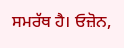ਸਮਰੱਥ ਹੈ। ਓਜ਼ੋਨ,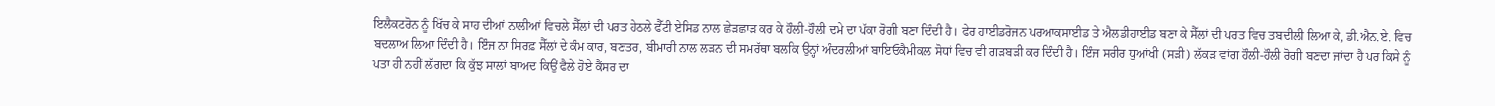ਇਲੈਕਟਰੋਨ ਨੂੰ ਖਿੱਚ ਕੇ ਸਾਹ ਦੀਆਂ ਨਾਲੀਆਂ ਵਿਚਲੇ ਸੈੱਲਾਂ ਦੀ ਪਰਤ ਹੇਠਲੇ ਫੈੱਟੀ ਏਸਿਡ ਨਾਲ ਛੇੜਛਾੜ ਕਰ ਕੇ ਹੌਲੀ-ਹੌਲੀ ਦਮੇ ਦਾ ਪੱਕਾ ਰੋਗੀ ਬਣਾ ਦਿੰਦੀ ਹੈ। ਫੇਰ ਹਾਈਡਰੋਜਨ ਪਰਆਕਸਾਈਡ ਤੇ ਐਲਡੀਹਾਈਡ ਬਣਾ ਕੇ ਸੈੱਲਾਂ ਦੀ ਪਰਤ ਵਿਚ ਤਬਦੀਲੀ ਲਿਆ ਕੇ, ਡੀ.ਐਨ.ਏ. ਵਿਚ ਬਦਲਾਅ ਲਿਆ ਦਿੰਦੀ ਹੈ। ਇੰਜ ਨਾ ਸਿਰਫ਼ ਸੈੱਲਾਂ ਦੇ ਕੰਮ ਕਾਰ, ਬਣਤਰ, ਬੀਮਾਰੀ ਨਾਲ ਲੜਨ ਦੀ ਸਮਰੱਥਾ ਬਲਕਿ ਉਨ੍ਹਾਂ ਅੰਦਰਲੀਆਂ ਬਾਇਓਕੈਮੀਕਲ ਸੋਧਾਂ ਵਿਚ ਵੀ ਗੜਬੜੀ ਕਰ ਦਿੰਦੀ ਹੈ। ਇੰਜ ਸਰੀਰ ਧੁਆਂਖੀ (ਸੜੀ) ਲੱਕੜ ਵਾਂਗ ਹੌਲੀ-ਹੌਲੀ ਰੋਗੀ ਬਣਦਾ ਜਾਂਦਾ ਹੈ ਪਰ ਕਿਸੇ ਨੂੰ ਪਤਾ ਹੀ ਨਹੀਂ ਲੱਗਦਾ ਕਿ ਕੁੱਝ ਸਾਲਾਂ ਬਾਅਦ ਕਿਉਂ ਫੈਲੇ ਹੋਏ ਕੈਂਸਰ ਦਾ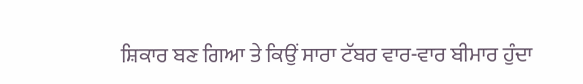ਸ਼ਿਕਾਰ ਬਣ ਗਿਆ ਤੇ ਕਿਉਂ ਸਾਰਾ ਟੱਬਰ ਵਾਰ-ਵਾਰ ਬੀਮਾਰ ਹੁੰਦਾ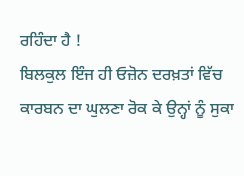ਰਹਿੰਦਾ ਹੈ !
ਬਿਲਕੁਲ ਇੰਜ ਹੀ ਓਜ਼ੋਨ ਦਰਖ਼ਤਾਂ ਵਿੱਚ ਕਾਰਬਨ ਦਾ ਘੁਲਣਾ ਰੋਕ ਕੇ ਉਨ੍ਹਾਂ ਨੂੰ ਸੁਕਾ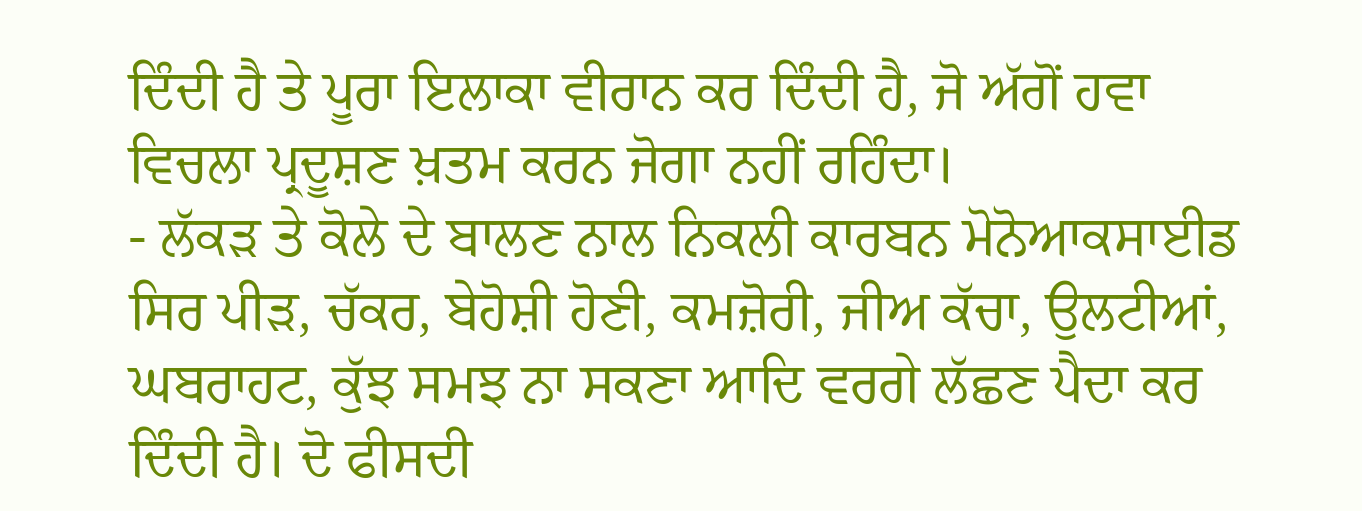ਦਿੰਦੀ ਹੈ ਤੇ ਪੂਰਾ ਇਲਾਕਾ ਵੀਰਾਨ ਕਰ ਦਿੰਦੀ ਹੈ, ਜੋ ਅੱਗੋਂ ਹਵਾ ਵਿਚਲਾ ਪ੍ਰਦੂਸ਼ਣ ਖ਼ਤਮ ਕਰਨ ਜੋਗਾ ਨਹੀਂ ਰਹਿੰਦਾ।
- ਲੱਕੜ ਤੇ ਕੋਲੇ ਦੇ ਬਾਲਣ ਨਾਲ ਨਿਕਲੀ ਕਾਰਬਨ ਮੋਨੋਆਕਸਾਈਡ ਸਿਰ ਪੀੜ, ਚੱਕਰ, ਬੇਹੋਸ਼ੀ ਹੋਣੀ, ਕਮਜ਼ੋਰੀ, ਜੀਅ ਕੱਚਾ, ਉਲਟੀਆਂ, ਘਬਰਾਹਟ, ਕੁੱਝ ਸਮਝ ਨਾ ਸਕਣਾ ਆਦਿ ਵਰਗੇ ਲੱਛਣ ਪੈਦਾ ਕਰ ਦਿੰਦੀ ਹੈ। ਦੋ ਫੀਸਦੀ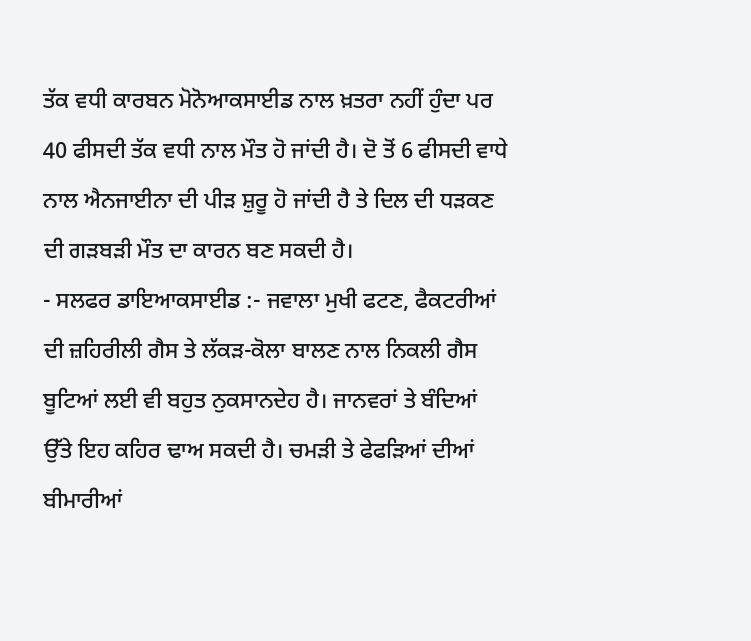ਤੱਕ ਵਧੀ ਕਾਰਬਨ ਮੋਨੋਆਕਸਾਈਡ ਨਾਲ ਖ਼ਤਰਾ ਨਹੀਂ ਹੁੰਦਾ ਪਰ 40 ਫੀਸਦੀ ਤੱਕ ਵਧੀ ਨਾਲ ਮੌਤ ਹੋ ਜਾਂਦੀ ਹੈ। ਦੋ ਤੋਂ 6 ਫੀਸਦੀ ਵਾਧੇ ਨਾਲ ਐਨਜਾਈਨਾ ਦੀ ਪੀੜ ਸ਼ੁਰੂ ਹੋ ਜਾਂਦੀ ਹੈ ਤੇ ਦਿਲ ਦੀ ਧੜਕਣ ਦੀ ਗੜਬੜੀ ਮੌਤ ਦਾ ਕਾਰਨ ਬਣ ਸਕਦੀ ਹੈ।
- ਸਲਫਰ ਡਾਇਆਕਸਾਈਡ :- ਜਵਾਲਾ ਮੁਖੀ ਫਟਣ, ਫੈਕਟਰੀਆਂ ਦੀ ਜ਼ਹਿਰੀਲੀ ਗੈਸ ਤੇ ਲੱਕੜ-ਕੋਲਾ ਬਾਲਣ ਨਾਲ ਨਿਕਲੀ ਗੈਸ ਬੂਟਿਆਂ ਲਈ ਵੀ ਬਹੁਤ ਨੁਕਸਾਨਦੇਹ ਹੈ। ਜਾਨਵਰਾਂ ਤੇ ਬੰਦਿਆਂ ਉੱਤੇ ਇਹ ਕਹਿਰ ਢਾਅ ਸਕਦੀ ਹੈ। ਚਮੜੀ ਤੇ ਫੇਫੜਿਆਂ ਦੀਆਂ ਬੀਮਾਰੀਆਂ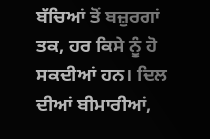ਬੱਚਿਆਂ ਤੋਂ ਬਜ਼ੁਰਗਾਂ ਤਕ, ਹਰ ਕਿਸੇ ਨੂੰ ਹੋ ਸਕਦੀਆਂ ਹਨ। ਦਿਲ ਦੀਆਂ ਬੀਮਾਰੀਆਂ,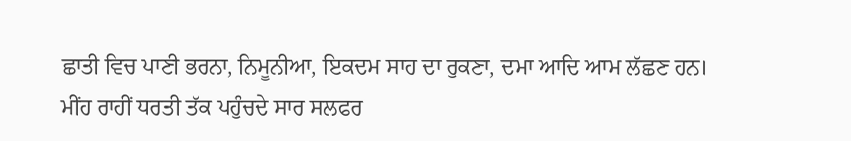ਛਾਤੀ ਵਿਚ ਪਾਣੀ ਭਰਨਾ, ਨਿਮੂਨੀਆ, ਇਕਦਮ ਸਾਹ ਦਾ ਰੁਕਣਾ, ਦਮਾ ਆਦਿ ਆਮ ਲੱਛਣ ਹਨ।
ਮੀਂਹ ਰਾਹੀਂ ਧਰਤੀ ਤੱਕ ਪਹੁੰਚਦੇ ਸਾਰ ਸਲਫਰ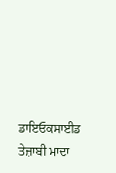ਡਾਇਓਕਸਾਈਡ ਤੇਜ਼ਾਬੀ ਮਾਦਾ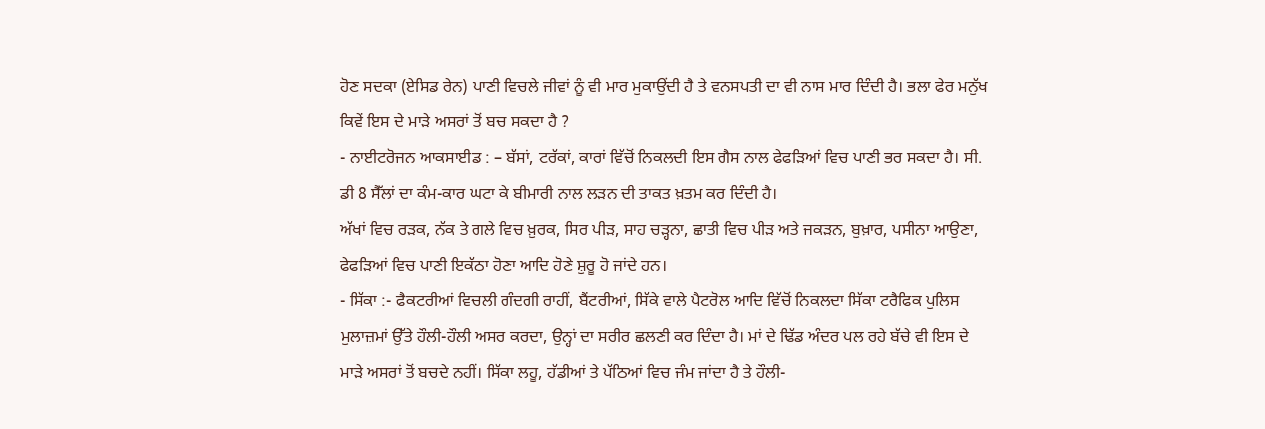ਹੋਣ ਸਦਕਾ (ਏਸਿਡ ਰੇਨ) ਪਾਣੀ ਵਿਚਲੇ ਜੀਵਾਂ ਨੂੰ ਵੀ ਮਾਰ ਮੁਕਾਉਂਦੀ ਹੈ ਤੇ ਵਨਸਪਤੀ ਦਾ ਵੀ ਨਾਸ ਮਾਰ ਦਿੰਦੀ ਹੈ। ਭਲਾ ਫੇਰ ਮਨੁੱਖ ਕਿਵੇਂ ਇਸ ਦੇ ਮਾੜੇ ਅਸਰਾਂ ਤੋਂ ਬਚ ਸਕਦਾ ਹੈ ?
- ਨਾਈਟਰੋਜਨ ਆਕਸਾਈਡ : – ਬੱਸਾਂ, ਟਰੱਕਾਂ, ਕਾਰਾਂ ਵਿੱਚੋਂ ਨਿਕਲਦੀ ਇਸ ਗੈਸ ਨਾਲ ਫੇਫੜਿਆਂ ਵਿਚ ਪਾਣੀ ਭਰ ਸਕਦਾ ਹੈ। ਸੀ. ਡੀ 8 ਸੈੱਲਾਂ ਦਾ ਕੰਮ-ਕਾਰ ਘਟਾ ਕੇ ਬੀਮਾਰੀ ਨਾਲ ਲੜਨ ਦੀ ਤਾਕਤ ਖ਼ਤਮ ਕਰ ਦਿੰਦੀ ਹੈ।
ਅੱਖਾਂ ਵਿਚ ਰੜਕ, ਨੱਕ ਤੇ ਗਲੇ ਵਿਚ ਖ਼ੁਰਕ, ਸਿਰ ਪੀੜ, ਸਾਹ ਚੜ੍ਹਨਾ, ਛਾਤੀ ਵਿਚ ਪੀੜ ਅਤੇ ਜਕੜਨ, ਬੁਖ਼ਾਰ, ਪਸੀਨਾ ਆਉਣਾ, ਫੇਫੜਿਆਂ ਵਿਚ ਪਾਣੀ ਇਕੱਠਾ ਹੋਣਾ ਆਦਿ ਹੋਣੇ ਸ਼ੁਰੂ ਹੋ ਜਾਂਦੇ ਹਨ।
- ਸਿੱਕਾ :- ਫੈਕਟਰੀਆਂ ਵਿਚਲੀ ਗੰਦਗੀ ਰਾਹੀਂ, ਬੈਂਟਰੀਆਂ, ਸਿੱਕੇ ਵਾਲੇ ਪੈਟਰੋਲ ਆਦਿ ਵਿੱਚੋਂ ਨਿਕਲਦਾ ਸਿੱਕਾ ਟਰੈਫਿਕ ਪੁਲਿਸ ਮੁਲਾਜ਼ਮਾਂ ਉੱਤੇ ਹੌਲੀ-ਹੌਲੀ ਅਸਰ ਕਰਦਾ, ਉਨ੍ਹਾਂ ਦਾ ਸਰੀਰ ਛਲਣੀ ਕਰ ਦਿੰਦਾ ਹੈ। ਮਾਂ ਦੇ ਢਿੱਡ ਅੰਦਰ ਪਲ ਰਹੇ ਬੱਚੇ ਵੀ ਇਸ ਦੇ ਮਾੜੇ ਅਸਰਾਂ ਤੋਂ ਬਚਦੇ ਨਹੀਂ। ਸਿੱਕਾ ਲਹੂ, ਹੱਡੀਆਂ ਤੇ ਪੱਠਿਆਂ ਵਿਚ ਜੰਮ ਜਾਂਦਾ ਹੈ ਤੇ ਹੌਲੀ-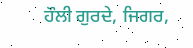ਹੌਲੀ ਗੁਰਦੇ, ਜਿਗਰ,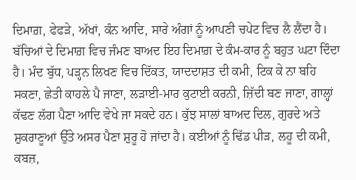ਦਿਮਾਗ਼, ਫੇਫੜੇ, ਅੱਖਾਂ, ਕੰਨ ਆਦਿ, ਸਾਰੇ ਅੰਗਾਂ ਨੂੰ ਆਪਣੀ ਚਪੇਟ ਵਿਚ ਲੈ ਲੈਂਦਾ ਹੈ।
ਬੱਚਿਆਂ ਦੇ ਦਿਮਾਗ਼ ਵਿਚ ਜੰਮਣ ਬਾਅਦ ਇਹ ਦਿਮਾਗ਼ ਦੇ ਕੰਮ-ਕਾਰ ਨੂੰ ਬਹੁਤ ਘਟਾ ਦਿੰਦਾ ਹੈ। ਮੰਦ ਬੁੱਧ, ਪੜ੍ਹਨ ਲਿਖਣ ਵਿਚ ਦਿੱਕਤ, ਯਾਦਦਾਸ਼ਤ ਦੀ ਕਮੀ, ਟਿਕ ਕੇ ਨਾ ਬਹਿ ਸਕਣਾ, ਛੇਤੀ ਕਾਹਲੇ ਪੈ ਜਾਣਾ, ਲੜਾਈ-ਮਾਰ ਕੁਟਾਈ ਕਰਨੀ, ਜ਼ਿੱਦੀ ਬਣ ਜਾਣਾ, ਗਾਲ੍ਹਾਂ ਕੱਢਣ ਲੱਗ ਪੈਣਾ ਆਦਿ ਵੇਖੇ ਜਾ ਸਕਦੇ ਹਨ। ਕੁੱਝ ਸਾਲਾਂ ਬਾਅਦ ਦਿਲ, ਗੁਰਦੇ ਅਤੇ ਸ਼ੁਕਰਾਣੂਆਂ ਉੱਤੇ ਅਸਰ ਪੈਣਾ ਸ਼ੁਰੂ ਹੋ ਜਾਂਦਾ ਹੈ। ਕਈਆਂ ਨੂੰ ਢਿੱਡ ਪੀੜ, ਲਹੂ ਦੀ ਕਮੀ, ਕਬਜ਼,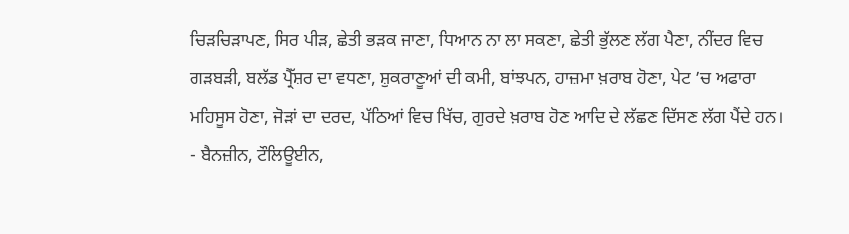ਚਿੜਚਿੜਾਪਣ, ਸਿਰ ਪੀੜ, ਛੇਤੀ ਭੜਕ ਜਾਣਾ, ਧਿਆਨ ਨਾ ਲਾ ਸਕਣਾ, ਛੇਤੀ ਭੁੱਲਣ ਲੱਗ ਪੈਣਾ, ਨੀਂਦਰ ਵਿਚ ਗੜਬੜੀ, ਬਲੱਡ ਪ੍ਰੈੱਸ਼ਰ ਦਾ ਵਧਣਾ, ਸ਼ੁਕਰਾਣੂਆਂ ਦੀ ਕਮੀ, ਬਾਂਝਪਨ, ਹਾਜ਼ਮਾ ਖ਼ਰਾਬ ਹੋਣਾ, ਪੇਟ ’ਚ ਅਫਾਰਾ ਮਹਿਸੂਸ ਹੋਣਾ, ਜੋੜਾਂ ਦਾ ਦਰਦ, ਪੱਠਿਆਂ ਵਿਚ ਖਿੱਚ, ਗੁਰਦੇ ਖ਼ਰਾਬ ਹੋਣ ਆਦਿ ਦੇ ਲੱਛਣ ਦਿੱਸਣ ਲੱਗ ਪੈਂਦੇ ਹਨ।
- ਬੈਨਜ਼ੀਨ, ਟੌਲਿਊਈਨ,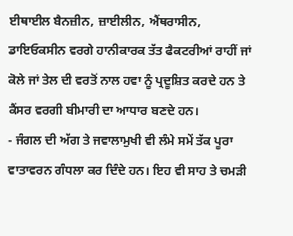ਈਥਾਈਲ ਬੈਨਜ਼ੀਨ, ਜ਼ਾਈਲੀਨ, ਐਂਥਰਾਸੀਨ, ਡਾਇਓਕਸੀਨ ਵਰਗੇ ਹਾਨੀਕਾਰਕ ਤੱਤ ਫੈਕਟਰੀਆਂ ਰਾਹੀਂ ਜਾਂ ਕੋਲੇ ਜਾਂ ਤੇਲ ਦੀ ਵਰਤੋਂ ਨਾਲ ਹਵਾ ਨੂੰ ਪ੍ਰਦੂਸ਼ਿਤ ਕਰਦੇ ਹਨ ਤੇ ਕੈਂਸਰ ਵਰਗੀ ਬੀਮਾਰੀ ਦਾ ਆਧਾਰ ਬਣਦੇ ਹਨ।
- ਜੰਗਲ ਦੀ ਅੱਗ ਤੇ ਜਵਾਲਾਮੁਖੀ ਵੀ ਲੰਮੇ ਸਮੇਂ ਤੱਕ ਪੂਰਾ ਵਾਤਾਵਰਨ ਗੰਧਲਾ ਕਰ ਦਿੰਦੇ ਹਨ। ਇਹ ਵੀ ਸਾਹ ਤੇ ਚਮੜੀ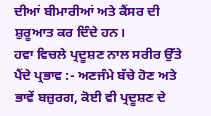ਦੀਆਂ ਬੀਮਾਰੀਆਂ ਅਤੇ ਕੈਂਸਰ ਦੀ ਸ਼ੁਰੂਆਤ ਕਰ ਦਿੰਦੇ ਹਨ।
ਹਵਾ ਵਿਚਲੇ ਪ੍ਰਦੂਸ਼ਣ ਨਾਲ ਸਰੀਰ ਉੱਤੇ ਪੈਂਦੇ ਪ੍ਰਭਾਵ :- ਅਣਜੰਮੇ ਬੱਚੇ ਹੋਣ ਅਤੇ ਭਾਵੇਂ ਬਜ਼ੁਰਗ, ਕੋਈ ਵੀ ਪ੍ਰਦੂਸ਼ਣ ਦੇ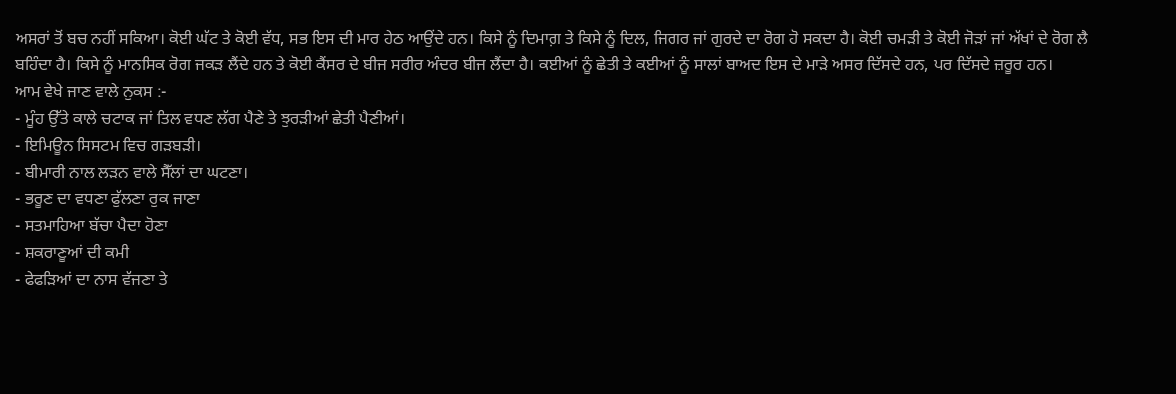ਅਸਰਾਂ ਤੋਂ ਬਚ ਨਹੀਂ ਸਕਿਆ। ਕੋਈ ਘੱਟ ਤੇ ਕੋਈ ਵੱਧ, ਸਭ ਇਸ ਦੀ ਮਾਰ ਹੇਠ ਆਉਂਦੇ ਹਨ। ਕਿਸੇ ਨੂੰ ਦਿਮਾਗ਼ ਤੇ ਕਿਸੇ ਨੂੰ ਦਿਲ, ਜਿਗਰ ਜਾਂ ਗੁਰਦੇ ਦਾ ਰੋਗ ਹੋ ਸਕਦਾ ਹੈ। ਕੋਈ ਚਮੜੀ ਤੇ ਕੋਈ ਜੋੜਾਂ ਜਾਂ ਅੱਖਾਂ ਦੇ ਰੋਗ ਲੈ ਬਹਿੰਦਾ ਹੈ। ਕਿਸੇ ਨੂੰ ਮਾਨਸਿਕ ਰੋਗ ਜਕੜ ਲੈਂਦੇ ਹਨ ਤੇ ਕੋਈ ਕੈਂਸਰ ਦੇ ਬੀਜ ਸਰੀਰ ਅੰਦਰ ਬੀਜ ਲੈਂਦਾ ਹੈ। ਕਈਆਂ ਨੂੰ ਛੇਤੀ ਤੇ ਕਈਆਂ ਨੂੰ ਸਾਲਾਂ ਬਾਅਦ ਇਸ ਦੇ ਮਾੜੇ ਅਸਰ ਦਿੱਸਦੇ ਹਨ, ਪਰ ਦਿੱਸਦੇ ਜ਼ਰੂਰ ਹਨ।
ਆਮ ਵੇਖੇ ਜਾਣ ਵਾਲੇ ਨੁਕਸ :-
- ਮੂੰਹ ਉੱਤੇ ਕਾਲੇ ਚਟਾਕ ਜਾਂ ਤਿਲ ਵਧਣ ਲੱਗ ਪੈਣੇ ਤੇ ਝੁਰੜੀਆਂ ਛੇਤੀ ਪੈਣੀਆਂ।
- ਇਮਿਊਨ ਸਿਸਟਮ ਵਿਚ ਗੜਬੜੀ।
- ਬੀਮਾਰੀ ਨਾਲ ਲੜਨ ਵਾਲੇ ਸੈੱਲਾਂ ਦਾ ਘਟਣਾ।
- ਭਰੂਣ ਦਾ ਵਧਣਾ ਫੁੱਲਣਾ ਰੁਕ ਜਾਣਾ
- ਸਤਮਾਹਿਆ ਬੱਚਾ ਪੈਦਾ ਹੋਣਾ
- ਸ਼ਕਰਾਣੂਆਂ ਦੀ ਕਮੀ
- ਫੇਫੜਿਆਂ ਦਾ ਨਾਸ ਵੱਜਣਾ ਤੇ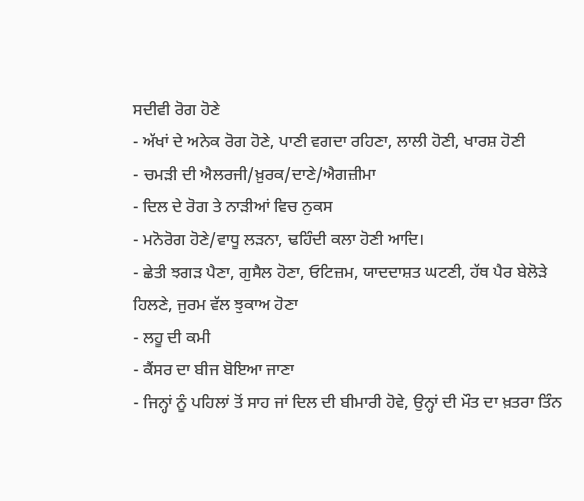ਸਦੀਵੀ ਰੋਗ ਹੋਣੇ
- ਅੱਖਾਂ ਦੇ ਅਨੇਕ ਰੋਗ ਹੋਣੇ, ਪਾਣੀ ਵਗਦਾ ਰਹਿਣਾ, ਲਾਲੀ ਹੋਣੀ, ਖਾਰਸ਼ ਹੋਣੀ
- ਚਮੜੀ ਦੀ ਐਲਰਜੀ/ਖ਼ੁਰਕ/ਦਾਣੇ/ਐਗਜ਼ੀਮਾ
- ਦਿਲ ਦੇ ਰੋਗ ਤੇ ਨਾੜੀਆਂ ਵਿਚ ਨੁਕਸ
- ਮਨੋਰੋਗ ਹੋਣੇ/ਵਾਧੂ ਲੜਨਾ, ਢਹਿੰਦੀ ਕਲਾ ਹੋਣੀ ਆਦਿ।
- ਛੇਤੀ ਝਗੜ ਪੈਣਾ, ਗੁਸੈਲ ਹੋਣਾ, ਓਟਿਜ਼ਮ, ਯਾਦਦਾਸ਼ਤ ਘਟਣੀ, ਹੱਥ ਪੈਰ ਬੇਲੋੜੇ ਹਿਲਣੇ, ਜੁਰਮ ਵੱਲ ਝੁਕਾਅ ਹੋਣਾ
- ਲਹੂ ਦੀ ਕਮੀ
- ਕੈਂਸਰ ਦਾ ਬੀਜ ਬੋਇਆ ਜਾਣਾ
- ਜਿਨ੍ਹਾਂ ਨੂੰ ਪਹਿਲਾਂ ਤੋਂ ਸਾਹ ਜਾਂ ਦਿਲ ਦੀ ਬੀਮਾਰੀ ਹੋਵੇ, ਉਨ੍ਹਾਂ ਦੀ ਮੌਤ ਦਾ ਖ਼ਤਰਾ ਤਿੰਨ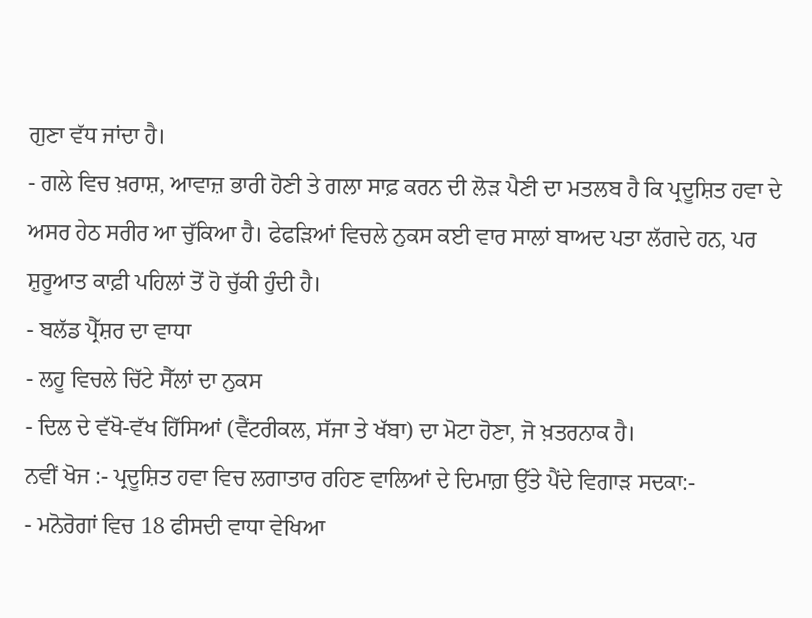ਗੁਣਾ ਵੱਧ ਜਾਂਦਾ ਹੈ।
- ਗਲੇ ਵਿਚ ਖ਼ਰਾਸ਼, ਆਵਾਜ਼ ਭਾਰੀ ਹੋਣੀ ਤੇ ਗਲਾ ਸਾਫ਼ ਕਰਨ ਦੀ ਲੋੜ ਪੈਣੀ ਦਾ ਮਤਲਬ ਹੈ ਕਿ ਪ੍ਰਦੂਸ਼ਿਤ ਹਵਾ ਦੇ ਅਸਰ ਹੇਠ ਸਰੀਰ ਆ ਚੁੱਕਿਆ ਹੈ। ਫੇਫੜਿਆਂ ਵਿਚਲੇ ਨੁਕਸ ਕਈ ਵਾਰ ਸਾਲਾਂ ਬਾਅਦ ਪਤਾ ਲੱਗਦੇ ਹਨ, ਪਰ ਸ਼ੁਰੂਆਤ ਕਾਫ਼ੀ ਪਹਿਲਾਂ ਤੋਂ ਹੋ ਚੁੱਕੀ ਹੁੰਦੀ ਹੈ।
- ਬਲੱਡ ਪ੍ਰੈੱਸ਼ਰ ਦਾ ਵਾਧਾ
- ਲਹੂ ਵਿਚਲੇ ਚਿੱਟੇ ਸੈੱਲਾਂ ਦਾ ਨੁਕਸ
- ਦਿਲ ਦੇ ਵੱਖੋ-ਵੱਖ ਹਿੱਸਿਆਂ (ਵੈਂਟਰੀਕਲ, ਸੱਜਾ ਤੇ ਖੱਬਾ) ਦਾ ਮੋਟਾ ਹੋਣਾ, ਜੋ ਖ਼ਤਰਨਾਕ ਹੈ।
ਨਵੀਂ ਖੋਜ :- ਪ੍ਰਦੂਸ਼ਿਤ ਹਵਾ ਵਿਚ ਲਗਾਤਾਰ ਰਹਿਣ ਵਾਲਿਆਂ ਦੇ ਦਿਮਾਗ਼ ਉੱਤੇ ਪੈਂਦੇ ਵਿਗਾੜ ਸਦਕਾ:-
- ਮਨੋਰੋਗਾਂ ਵਿਚ 18 ਫੀਸਦੀ ਵਾਧਾ ਵੇਖਿਆ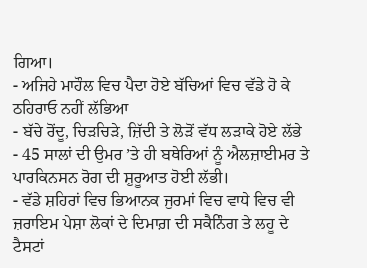ਗਿਆ।
- ਅਜਿਹੇ ਮਾਹੌਲ ਵਿਚ ਪੈਦਾ ਹੋਏ ਬੱਚਿਆਂ ਵਿਚ ਵੱਡੇ ਹੋ ਕੇ ਠਹਿਰਾਓ ਨਹੀਂ ਲੱਭਿਆ
- ਬੱਚੇ ਰੋਂਦੂ, ਚਿੜਚਿੜੇ, ਜ਼ਿੱਦੀ ਤੇ ਲੋੜੋਂ ਵੱਧ ਲੜਾਕੇ ਹੋਏ ਲੱਭੇ
- 45 ਸਾਲਾਂ ਦੀ ਉਮਰ ’ਤੇ ਹੀ ਬਥੇਰਿਆਂ ਨੂੰ ਐਲਜ਼ਾਈਮਰ ਤੇ ਪਾਰਕਿਨਸਨ ਰੋਗ ਦੀ ਸ਼ੁਰੂਆਤ ਹੋਈ ਲੱਭੀ।
- ਵੱਡੇ ਸ਼ਹਿਰਾਂ ਵਿਚ ਭਿਆਨਕ ਜੁਰਮਾਂ ਵਿਚ ਵਾਧੇ ਵਿਚ ਵੀ ਜ਼ਰਾਇਮ ਪੇਸ਼ਾ ਲੋਕਾਂ ਦੇ ਦਿਮਾਗ਼ ਦੀ ਸਕੈਨਿੰਗ ਤੇ ਲਹੂ ਦੇ ਟੈਸਟਾਂ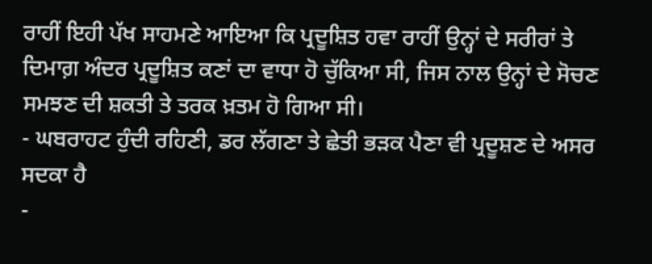ਰਾਹੀਂ ਇਹੀ ਪੱਖ ਸਾਹਮਣੇ ਆਇਆ ਕਿ ਪ੍ਰਦੂਸ਼ਿਤ ਹਵਾ ਰਾਹੀਂ ਉਨ੍ਹਾਂ ਦੇ ਸਰੀਰਾਂ ਤੇ ਦਿਮਾਗ਼ ਅੰਦਰ ਪ੍ਰਦੂਸ਼ਿਤ ਕਣਾਂ ਦਾ ਵਾਧਾ ਹੋ ਚੁੱਕਿਆ ਸੀ, ਜਿਸ ਨਾਲ ਉਨ੍ਹਾਂ ਦੇ ਸੋਚਣ ਸਮਝਣ ਦੀ ਸ਼ਕਤੀ ਤੇ ਤਰਕ ਖ਼ਤਮ ਹੋ ਗਿਆ ਸੀ।
- ਘਬਰਾਹਟ ਹੁੰਦੀ ਰਹਿਣੀ, ਡਰ ਲੱਗਣਾ ਤੇ ਛੇਤੀ ਭੜਕ ਪੈਣਾ ਵੀ ਪ੍ਰਦੂਸ਼ਣ ਦੇ ਅਸਰ ਸਦਕਾ ਹੈ
-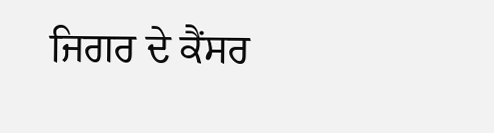ਜਿਗਰ ਦੇ ਕੈਂਸਰ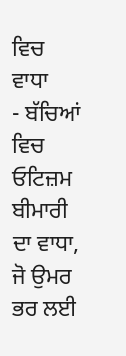ਵਿਚ ਵਾਧਾ
- ਬੱਚਿਆਂ ਵਿਚ ਓਟਿਜ਼ਮ ਬੀਮਾਰੀ ਦਾ ਵਾਧਾ, ਜੋ ਉਮਰ ਭਰ ਲਈ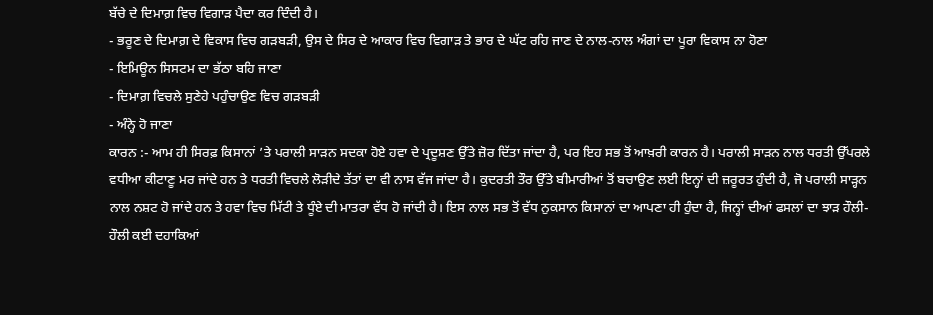ਬੱਚੇ ਦੇ ਦਿਮਾਗ਼ ਵਿਚ ਵਿਗਾੜ ਪੈਦਾ ਕਰ ਦਿੰਦੀ ਹੈ।
- ਭਰੂਣ ਦੇ ਦਿਮਾਗ਼ ਦੇ ਵਿਕਾਸ ਵਿਚ ਗੜਬੜੀ, ਉਸ ਦੇ ਸਿਰ ਦੇ ਆਕਾਰ ਵਿਚ ਵਿਗਾੜ ਤੇ ਭਾਰ ਦੇ ਘੱਟ ਰਹਿ ਜਾਣ ਦੇ ਨਾਲ-ਨਾਲ ਅੰਗਾਂ ਦਾ ਪੂਰਾ ਵਿਕਾਸ ਨਾ ਹੋਣਾ
- ਇਮਿਊਨ ਸਿਸਟਮ ਦਾ ਭੱਠਾ ਬਹਿ ਜਾਣਾ
- ਦਿਮਾਗ਼ ਵਿਚਲੇ ਸੁਣੇਹੇ ਪਹੁੰਚਾਉਣ ਵਿਚ ਗੜਬੜੀ
- ਅੰਨ੍ਹੇ ਹੋ ਜਾਣਾ
ਕਾਰਨ :- ਆਮ ਹੀ ਸਿਰਫ਼ ਕਿਸਾਨਾਂ ’ਤੇ ਪਰਾਲੀ ਸਾੜਨ ਸਦਕਾ ਹੋਏ ਹਵਾ ਦੇ ਪ੍ਰਦੂਸ਼ਣ ਉੱਤੇ ਜ਼ੋਰ ਦਿੱਤਾ ਜਾਂਦਾ ਹੈ, ਪਰ ਇਹ ਸਭ ਤੋਂ ਆਖ਼ਰੀ ਕਾਰਨ ਹੈ। ਪਰਾਲੀ ਸਾੜਨ ਨਾਲ ਧਰਤੀ ਉੱਪਰਲੇ ਵਧੀਆ ਕੀਟਾਣੂ ਮਰ ਜਾਂਦੇ ਹਨ ਤੇ ਧਰਤੀ ਵਿਚਲੇ ਲੋੜੀਦੇ ਤੱਤਾਂ ਦਾ ਵੀ ਨਾਸ ਵੱਜ ਜਾਂਦਾ ਹੈ। ਕੁਦਰਤੀ ਤੌਰ ਉੱਤੇ ਬੀਮਾਰੀਆਂ ਤੋਂ ਬਚਾਉਣ ਲਈ ਇਨ੍ਹਾਂ ਦੀ ਜ਼ਰੂਰਤ ਹੁੰਦੀ ਹੈ, ਜੋ ਪਰਾਲੀ ਸਾੜ੍ਹਨ ਨਾਲ ਨਸ਼ਟ ਹੋ ਜਾਂਦੇ ਹਨ ਤੇ ਹਵਾ ਵਿਚ ਮਿੱਟੀ ਤੇ ਧੂੰਏ ਦੀ ਮਾਤਰਾ ਵੱਧ ਹੋ ਜਾਂਦੀ ਹੈ। ਇਸ ਨਾਲ ਸਭ ਤੋਂ ਵੱਧ ਨੁਕਸਾਨ ਕਿਸਾਨਾਂ ਦਾ ਆਪਣਾ ਹੀ ਹੁੰਦਾ ਹੈ, ਜਿਨ੍ਹਾਂ ਦੀਆਂ ਫਸਲਾਂ ਦਾ ਝਾੜ ਹੌਲੀ-ਹੌਲੀ ਕਈ ਦਹਾਕਿਆਂ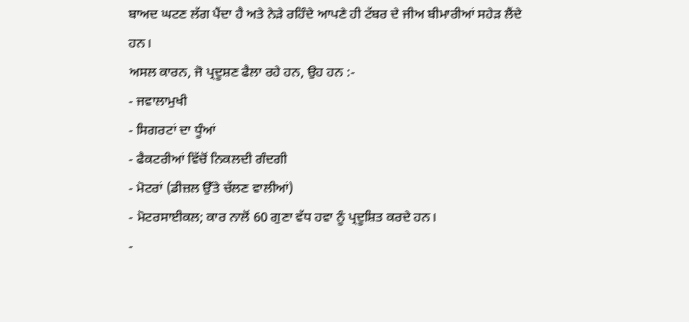ਬਾਅਦ ਘਟਣ ਲੱਗ ਪੈਂਦਾ ਹੈ ਅਤੇ ਨੇੜੇ ਰਹਿੰਦੇ ਆਪਣੇ ਹੀ ਟੱਬਰ ਦੇ ਜੀਅ ਬੀਮਾਰੀਆਂ ਸਹੇੜ ਲੈਂਦੇ ਹਨ।
ਅਸਲ ਕਾਰਨ, ਜੋ ਪ੍ਰਦੂਸ਼ਣ ਫੈਲਾ ਰਹੇ ਹਨ, ਉਹ ਹਨ :-
- ਜਵਾਲਾਮੁਖੀ
- ਸਿਗਰਟਾਂ ਦਾ ਧੂੰਆਂ
- ਫੈਕਟਰੀਆਂ ਵਿੱਚੋਂ ਨਿਕਲਦੀ ਗੰਦਗੀ
- ਮੋਟਰਾਂ (ਡੀਜ਼ਲ ਉੱਤੇ ਚੱਲਣ ਵਾਲੀਆਂ)
- ਮੋਟਰਸਾਈਕਲ; ਕਾਰ ਨਾਲੋਂ 60 ਗੁਣਾ ਵੱਧ ਹਵਾ ਨੂੰ ਪ੍ਰਦੂਸ਼ਿਤ ਕਰਦੇ ਹਨ।
-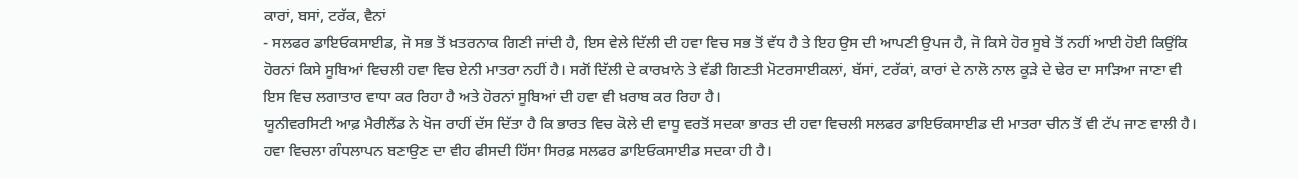ਕਾਰਾਂ, ਬਸਾਂ, ਟਰੱਕ, ਵੈਨਾਂ
- ਸਲਫਰ ਡਾਇਓਕਸਾਈਡ, ਜੋ ਸਭ ਤੋਂ ਖ਼ਤਰਨਾਕ ਗਿਣੀ ਜਾਂਦੀ ਹੈ, ਇਸ ਵੇਲੇ ਦਿੱਲੀ ਦੀ ਹਵਾ ਵਿਚ ਸਭ ਤੋਂ ਵੱਧ ਹੈ ਤੇ ਇਹ ਉਸ ਦੀ ਆਪਣੀ ਉਪਜ ਹੈ, ਜੋ ਕਿਸੇ ਹੋਰ ਸੂਬੇ ਤੋਂ ਨਹੀਂ ਆਈ ਹੋਈ ਕਿਉਂਕਿ ਹੋਰਨਾਂ ਕਿਸੇ ਸੂਬਿਆਂ ਵਿਚਲੀ ਹਵਾ ਵਿਚ ਏਨੀ ਮਾਤਰਾ ਨਹੀਂ ਹੈ। ਸਗੋਂ ਦਿੱਲੀ ਦੇ ਕਾਰਖ਼ਾਨੇ ਤੇ ਵੱਡੀ ਗਿਣਤੀ ਮੋਟਰਸਾਈਕਲਾਂ, ਬੱਸਾਂ, ਟਰੱਕਾਂ, ਕਾਰਾਂ ਦੇ ਨਾਲੋ ਨਾਲ ਕੂੜੇ ਦੇ ਢੇਰ ਦਾ ਸਾੜਿਆ ਜਾਣਾ ਵੀ ਇਸ ਵਿਚ ਲਗਾਤਾਰ ਵਾਧਾ ਕਰ ਰਿਹਾ ਹੈ ਅਤੇ ਹੋਰਨਾਂ ਸੂਬਿਆਂ ਦੀ ਹਵਾ ਵੀ ਖ਼ਰਾਬ ਕਰ ਰਿਹਾ ਹੈ।
ਯੂਨੀਵਰਸਿਟੀ ਆਫ਼ ਮੈਰੀਲੈਂਡ ਨੇ ਖੋਜ ਰਾਹੀਂ ਦੱਸ ਦਿੱਤਾ ਹੈ ਕਿ ਭਾਰਤ ਵਿਚ ਕੋਲੇ ਦੀ ਵਾਧੂ ਵਰਤੋਂ ਸਦਕਾ ਭਾਰਤ ਦੀ ਹਵਾ ਵਿਚਲੀ ਸਲਫਰ ਡਾਇਓਕਸਾਈਡ ਦੀ ਮਾਤਰਾ ਚੀਨ ਤੋਂ ਵੀ ਟੱਪ ਜਾਣ ਵਾਲੀ ਹੈ। ਹਵਾ ਵਿਚਲਾ ਗੰਧਲਾਪਨ ਬਣਾਉਣ ਦਾ ਵੀਹ ਫੀਸਦੀ ਹਿੱਸਾ ਸਿਰਫ਼ ਸਲਫਰ ਡਾਇਓਕਸਾਈਡ ਸਦਕਾ ਹੀ ਹੈ।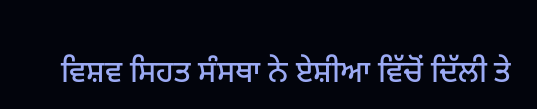ਵਿਸ਼ਵ ਸਿਹਤ ਸੰਸਥਾ ਨੇ ਏਸ਼ੀਆ ਵਿੱਚੋਂ ਦਿੱਲੀ ਤੇ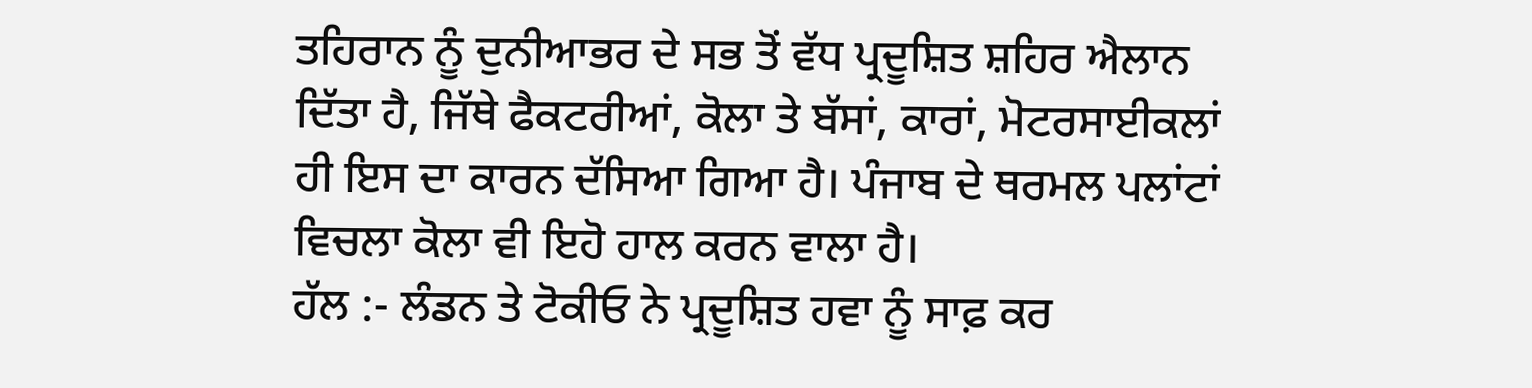ਤਹਿਰਾਨ ਨੂੰ ਦੁਨੀਆਭਰ ਦੇ ਸਭ ਤੋਂ ਵੱਧ ਪ੍ਰਦੂਸ਼ਿਤ ਸ਼ਹਿਰ ਐਲਾਨ ਦਿੱਤਾ ਹੈ, ਜਿੱਥੇ ਫੈਕਟਰੀਆਂ, ਕੋਲਾ ਤੇ ਬੱਸਾਂ, ਕਾਰਾਂ, ਮੋਟਰਸਾਈਕਲਾਂ ਹੀ ਇਸ ਦਾ ਕਾਰਨ ਦੱਸਿਆ ਗਿਆ ਹੈ। ਪੰਜਾਬ ਦੇ ਥਰਮਲ ਪਲਾਂਟਾਂ ਵਿਚਲਾ ਕੋਲਾ ਵੀ ਇਹੋ ਹਾਲ ਕਰਨ ਵਾਲਾ ਹੈ।
ਹੱਲ :- ਲੰਡਨ ਤੇ ਟੋਕੀਓ ਨੇ ਪ੍ਰਦੂਸ਼ਿਤ ਹਵਾ ਨੂੰ ਸਾਫ਼ ਕਰ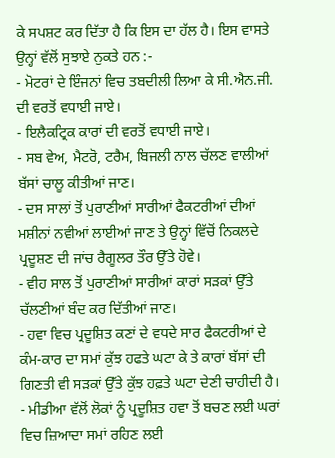ਕੇ ਸਪਸ਼ਟ ਕਰ ਦਿੱਤਾ ਹੈ ਕਿ ਇਸ ਦਾ ਹੱਲ ਹੈ। ਇਸ ਵਾਸਤੇ ਉਨ੍ਹਾਂ ਵੱਲੋਂ ਸੁਝਾਏ ਨੁਕਤੇ ਹਨ :-
- ਮੋਟਰਾਂ ਦੇ ਇੰਜਨਾਂ ਵਿਚ ਤਬਦੀਲੀ ਲਿਆ ਕੇ ਸੀ.ਐਨ.ਜੀ. ਦੀ ਵਰਤੋਂ ਵਧਾਈ ਜਾਏ।
- ਇਲੈਕਟ੍ਰਿਕ ਕਾਰਾਂ ਦੀ ਵਰਤੋਂ ਵਧਾਈ ਜਾਏ।
- ਸਬ ਵੇਅ, ਮੈਟਰੋ, ਟਰੈਮ, ਬਿਜਲੀ ਨਾਲ ਚੱਲਣ ਵਾਲੀਆਂ ਬੱਸਾਂ ਚਾਲੂ ਕੀਤੀਆਂ ਜਾਣ।
- ਦਸ ਸਾਲਾਂ ਤੋਂ ਪੁਰਾਣੀਆਂ ਸਾਰੀਆਂ ਫੈਕਟਰੀਆਂ ਦੀਆਂ ਮਸ਼ੀਨਾਂ ਨਵੀਆਂ ਲਾਈਆਂ ਜਾਣ ਤੇ ਉਨ੍ਹਾਂ ਵਿੱਚੋਂ ਨਿਕਲਦੇ ਪ੍ਰਦੂਸ਼ਣ ਦੀ ਜਾਂਚ ਰੈਗੂਲਰ ਤੌਰ ਉੱਤੇ ਹੋਵੇ।
- ਵੀਹ ਸਾਲ ਤੋਂ ਪੁਰਾਣੀਆਂ ਸਾਰੀਆਂ ਕਾਰਾਂ ਸੜਕਾਂ ਉੱਤੇ ਚੱਲਣੀਆਂ ਬੰਦ ਕਰ ਦਿੱਤੀਆਂ ਜਾਣ।
- ਹਵਾ ਵਿਚ ਪ੍ਰਦੂਸ਼ਿਤ ਕਣਾਂ ਦੇ ਵਧਦੇ ਸਾਰ ਫੈਕਟਰੀਆਂ ਦੇ ਕੰਮ-ਕਾਰ ਦਾ ਸਮਾਂ ਕੁੱਝ ਹਫਤੇ ਘਟਾ ਕੇ ਤੇ ਕਾਰਾਂ ਬੱਸਾਂ ਦੀ ਗਿਣਤੀ ਵੀ ਸੜਕਾਂ ਉੱਤੇ ਕੁੱਝ ਹਫ਼ਤੇ ਘਟਾ ਦੇਣੀ ਚਾਹੀਦੀ ਹੈ।
- ਮੀਡੀਆ ਵੱਲੋਂ ਲੋਕਾਂ ਨੂੰ ਪ੍ਰਦੂਸ਼ਿਤ ਹਵਾ ਤੋਂ ਬਚਣ ਲਈ ਘਰਾਂ ਵਿਚ ਜ਼ਿਆਦਾ ਸਮਾਂ ਰਹਿਣ ਲਈ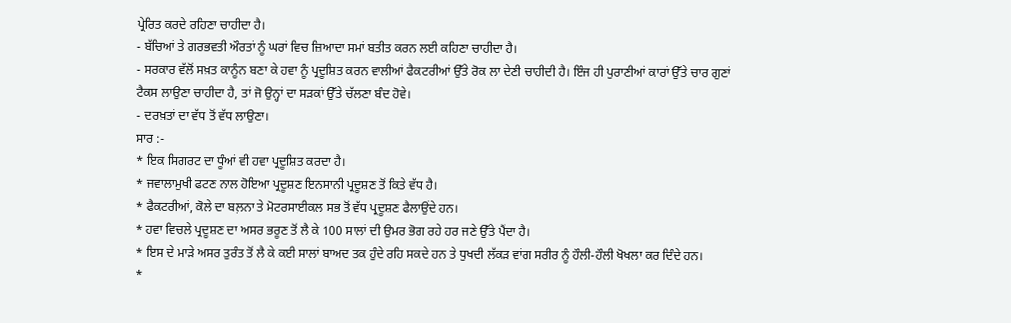ਪ੍ਰੇਰਿਤ ਕਰਦੇ ਰਹਿਣਾ ਚਾਹੀਦਾ ਹੈ।
- ਬੱਚਿਆਂ ਤੇ ਗਰਭਵਤੀ ਔਰਤਾਂ ਨੂੰ ਘਰਾਂ ਵਿਚ ਜ਼ਿਆਦਾ ਸਮਾਂ ਬਤੀਤ ਕਰਨ ਲਈ ਕਹਿਣਾ ਚਾਹੀਦਾ ਹੈ।
- ਸਰਕਾਰ ਵੱਲੋਂ ਸਖ਼ਤ ਕਾਨੂੰਨ ਬਣਾ ਕੇ ਹਵਾ ਨੂੰ ਪ੍ਰਦੂਸ਼ਿਤ ਕਰਨ ਵਾਲੀਆਂ ਫੈਕਟਰੀਆਂ ਉੱਤੇ ਰੋਕ ਲਾ ਦੇਣੀ ਚਾਹੀਦੀ ਹੈ। ਇੰਜ ਹੀ ਪੁਰਾਣੀਆਂ ਕਾਰਾਂ ਉੱਤੇ ਚਾਰ ਗੁਣਾਂ ਟੈਕਸ ਲਾਉਣਾ ਚਾਹੀਦਾ ਹੈ, ਤਾਂ ਜੋ ਉਨ੍ਹਾਂ ਦਾ ਸੜਕਾਂ ਉੱਤੇ ਚੱਲਣਾ ਬੰਦ ਹੋਵੇ।
- ਦਰਖ਼ਤਾਂ ਦਾ ਵੱਧ ਤੋਂ ਵੱਧ ਲਾਉਣਾ।
ਸਾਰ :-
* ਇਕ ਸਿਗਰਟ ਦਾ ਧੂੰਆਂ ਵੀ ਹਵਾ ਪ੍ਰਦੂਸ਼ਿਤ ਕਰਦਾ ਹੈ।
* ਜਵਾਲਾਮੁਖੀ ਫਟਣ ਨਾਲ ਹੋਇਆ ਪ੍ਰਦੂਸ਼ਣ ਇਨਸਾਨੀ ਪ੍ਰਦੂਸ਼ਣ ਤੋਂ ਕਿਤੇ ਵੱਧ ਹੈ।
* ਫੈਕਟਰੀਆਂ, ਕੋਲੇ ਦਾ ਬਲ਼ਨਾ ਤੇ ਮੋਟਰਸਾਈਕਲ ਸਭ ਤੋਂ ਵੱਧ ਪ੍ਰਦੂਸ਼ਣ ਫੈਲਾਉਂਦੇ ਹਨ।
* ਹਵਾ ਵਿਚਲੇ ਪ੍ਰਦੂਸ਼ਣ ਦਾ ਅਸਰ ਭਰੂਣ ਤੋਂ ਲੈ ਕੇ 100 ਸਾਲਾਂ ਦੀ ਉਮਰ ਭੋਗ ਰਹੇ ਹਰ ਜਣੇ ਉੱਤੇ ਪੈਂਦਾ ਹੈ।
* ਇਸ ਦੇ ਮਾੜੇ ਅਸਰ ਤੁਰੰਤ ਤੋਂ ਲੈ ਕੇ ਕਈ ਸਾਲਾਂ ਬਾਅਦ ਤਕ ਹੁੰਦੇ ਰਹਿ ਸਕਦੇ ਹਨ ਤੇ ਧੁਖਦੀ ਲੱਕੜ ਵਾਂਗ ਸਰੀਰ ਨੂੰ ਹੌਲੀ-ਹੌਲੀ ਖੋਖਲਾ ਕਰ ਦਿੰਦੇ ਹਨ।
*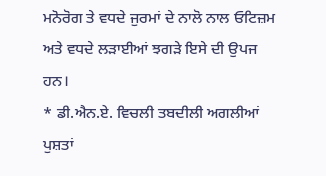ਮਨੋਰੋਗ ਤੇ ਵਧਦੇ ਜੁਰਮਾਂ ਦੇ ਨਾਲੋ ਨਾਲ ਓਟਿਜ਼ਮ ਅਤੇ ਵਧਦੇ ਲੜਾਈਆਂ ਝਗੜੇ ਇਸੇ ਦੀ ਉਪਜ ਹਨ।
* ਡੀ.ਐਨ.ਏ. ਵਿਚਲੀ ਤਬਦੀਲੀ ਅਗਲੀਆਂ ਪੁਸ਼ਤਾਂ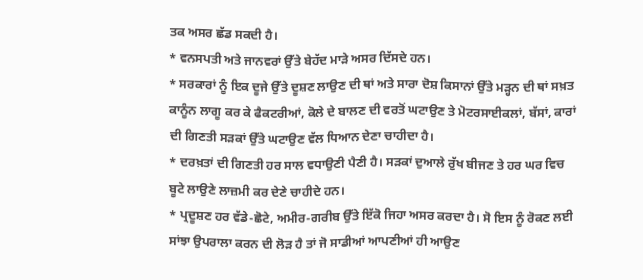ਤਕ ਅਸਰ ਛੱਡ ਸਕਦੀ ਹੈ।
* ਵਨਸਪਤੀ ਅਤੇ ਜਾਨਵਰਾਂ ਉੱਤੇ ਬੇਹੱਦ ਮਾੜੇ ਅਸਰ ਦਿੱਸਦੇ ਹਨ।
* ਸਰਕਾਰਾਂ ਨੂੰ ਇਕ ਦੂਜੇ ਉੱਤੇ ਦੂਸ਼ਣ ਲਾਉਣ ਦੀ ਥਾਂ ਅਤੇ ਸਾਰਾ ਦੋਸ਼ ਕਿਸਾਨਾਂ ਉੱਤੇ ਮੜ੍ਹਨ ਦੀ ਥਾਂ ਸਖ਼ਤ ਕਾਨੂੰਨ ਲਾਗੂ ਕਰ ਕੇ ਫੈਕਟਰੀਆਂ, ਕੋਲੇ ਦੇ ਬਾਲਣ ਦੀ ਵਰਤੋਂ ਘਟਾਉਣ ਤੇ ਮੋਟਰਸਾਈਕਲਾਂ, ਬੱਸਾਂ, ਕਾਰਾਂ ਦੀ ਗਿਣਤੀ ਸੜਕਾਂ ਉੱਤੇ ਘਟਾਉਣ ਵੱਲ ਧਿਆਨ ਦੇਣਾ ਚਾਹੀਦਾ ਹੈ।
* ਦਰਖ਼ਤਾਂ ਦੀ ਗਿਣਤੀ ਹਰ ਸਾਲ ਵਧਾਉਣੀ ਪੈਣੀ ਹੈ। ਸੜਕਾਂ ਦੁਆਲੇ ਰੁੱਖ ਬੀਜਣ ਤੇ ਹਰ ਘਰ ਵਿਚ ਬੂਟੇ ਲਾਉਣੇ ਲਾਜ਼ਮੀ ਕਰ ਦੇਣੇ ਚਾਹੀਦੇ ਹਨ।
* ਪ੍ਰਦੂਸ਼ਣ ਹਰ ਵੱਡੇ-ਛੋਟੇ, ਅਮੀਰ-ਗਰੀਬ ਉੱਤੇ ਇੱਕੋ ਜਿਹਾ ਅਸਰ ਕਰਦਾ ਹੈ। ਸੋ ਇਸ ਨੂੰ ਰੋਕਣ ਲਈ ਸਾਂਝਾ ਉਪਰਾਲਾ ਕਰਨ ਦੀ ਲੋੜ ਹੈ ਤਾਂ ਜੋ ਸਾਡੀਆਂ ਆਪਣੀਆਂ ਹੀ ਆਉਣ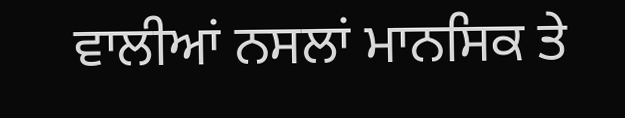ਵਾਲੀਆਂ ਨਸਲਾਂ ਮਾਨਸਿਕ ਤੇ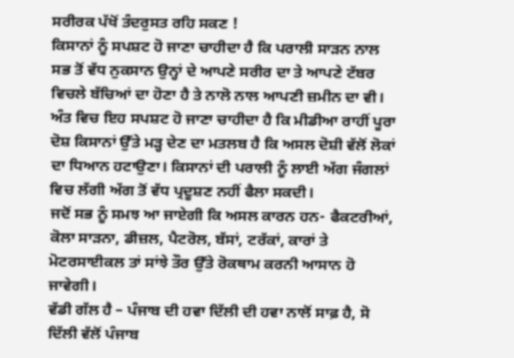ਸਰੀਰਕ ਪੱਖੋਂ ਤੰਦਰੁਸਤ ਰਹਿ ਸਕਣ !
ਕਿਸਾਨਾਂ ਨੂੰ ਸਪਸ਼ਟ ਹੋ ਜਾਣਾ ਚਾਹੀਦਾ ਹੈ ਕਿ ਪਰਾਲੀ ਸਾੜਨ ਨਾਲ ਸਭ ਤੋਂ ਵੱਧ ਨੁਕਸਾਨ ਉਨ੍ਹਾਂ ਦੇ ਆਪਣੇ ਸਰੀਰ ਦਾ ਤੇ ਆਪਣੇ ਟੱਬਰ ਵਿਚਲੇ ਬੱਚਿਆਂ ਦਾ ਹੋਣਾ ਹੈ ਤੇ ਨਾਲੋ ਨਾਲ ਆਪਣੀ ਜ਼ਮੀਨ ਦਾ ਵੀ।
ਅੰਤ ਵਿਚ ਇਹ ਸਪਸ਼ਟ ਹੋ ਜਾਣਾ ਚਾਹੀਦਾ ਹੈ ਕਿ ਮੀਡੀਆ ਰਾਹੀਂ ਪੂਰਾ ਦੋਸ਼ ਕਿਸਾਨਾਂ ਉੱਤੇ ਮੜ੍ਹ ਦੇਣ ਦਾ ਮਤਲਬ ਹੈ ਕਿ ਅਸਲ ਦੋਸ਼ੀ ਵੱਲੋਂ ਲੋਕਾਂ ਦਾ ਧਿਆਨ ਹਟਾਉਣਾ। ਕਿਸਾਨਾਂ ਦੀ ਪਰਾਲੀ ਨੂੰ ਲਾਈ ਅੱਗ ਜੰਗਲਾਂ ਵਿਚ ਲੱਗੀ ਅੱਗ ਤੋਂ ਵੱਧ ਪ੍ਰਦੂਸ਼ਣ ਨਹੀਂ ਫੈਲਾ ਸਕਦੀ।
ਜਦੋਂ ਸਭ ਨੂੰ ਸਮਝ ਆ ਜਾਏਗੀ ਕਿ ਅਸਲ ਕਾਰਨ ਹਨ- ਫੈਕਟਰੀਆਂ, ਕੋਲਾ ਸਾੜਨਾ, ਡੀਜ਼ਲ, ਪੈਟਰੋਲ, ਬੱਸਾਂ, ਟਰੱਕਾਂ, ਕਾਰਾਂ ਤੇ ਮੋਟਰਸਾਈਕਲ ਤਾਂ ਸਾਂਝੇ ਤੌਰ ਉੱਤੇ ਰੋਕਥਾਮ ਕਰਨੀ ਆਸਾਨ ਹੋ ਜਾਵੇਗੀ।
ਵੱਡੀ ਗੱਲ ਹੈ – ਪੰਜਾਬ ਦੀ ਹਵਾ ਦਿੱਲੀ ਦੀ ਹਵਾ ਨਾਲੋਂ ਸਾਫ਼ ਹੈ, ਸੋ ਦਿੱਲੀ ਵੱਲੋਂ ਪੰਜਾਬ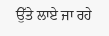ਉੱਤੇ ਲਾਏ ਜਾ ਰਹੇ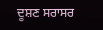ਦੂਸ਼ਣ ਸਰਾਸਰ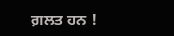ਗ਼ਲਤ ਹਨ !